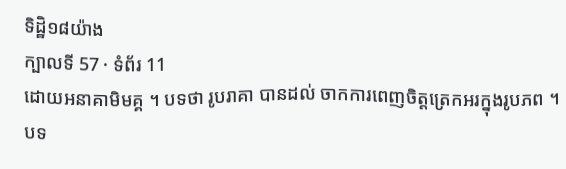ទិដ្ឋិ១៨យ៉ាង
ក្បាលទី 57 · ទំព័រ 11
ដោយអនាគាមិមគ្គ ។ បទថា រូបរាគា បានដល់ ចាកការពេញចិត្តត្រេកអរក្នុងរូបភព ។ បទ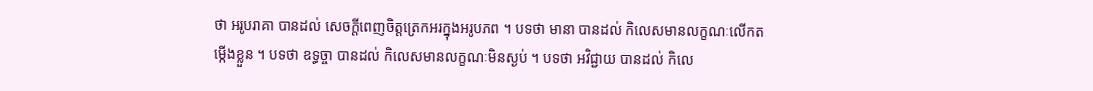ថា អរូបរាគា បានដល់ សេចក្តីពេញចិត្តត្រេកអរក្នុងអរូបភព ។ បទថា មានា បានដល់ កិលេសមានលក្ខណៈលើកតម្កើងខ្លួន ។ បទថា ឧទ្ធច្ចា បានដល់ កិលេសមានលក្ខណៈមិនស្ងប់ ។ បទថា អវិជ្ជាយ បានដល់ កិលេ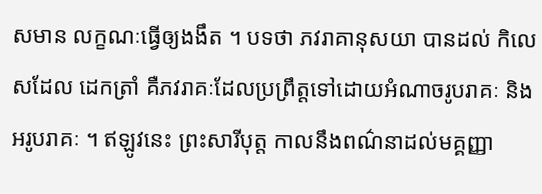សមាន លក្ខណៈធ្វើឲ្យងងឹត ។ បទថា ភវរាគានុសយា បានដល់ កិលេសដែល ដេកត្រាំ គឺភវរាគៈដែលប្រព្រឹត្តទៅដោយអំណាចរូបរាគៈ និងអរូបរាគៈ ។ ឥឡូវនេះ ព្រះសារីបុត្ត កាលនឹងពណ៌នាដល់មគ្គញ្ញា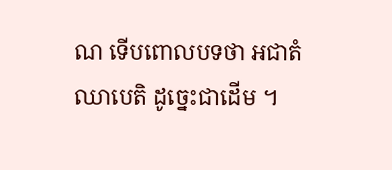ណ ទើបពោលបទថា អជាតំ ឈាបេតិ ដូច្នេះជាដើម ។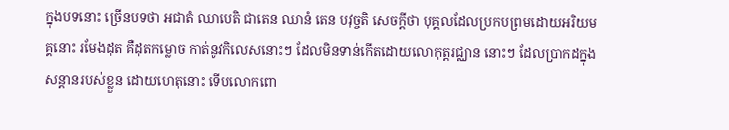ក្នុងបទនោះ ច្រើនបទថា អជាតំ ឈាបេតិ ជាតេន ឈានំ តេន បវុច្ចតិ សេចក្តីថា បុគ្គលដែលប្រកបព្រមដោយអរិយមគ្គនោះ រមែងដុត គឺដុតកម្លោច កាត់នូវកិលេសនោះៗ ដែលមិនទាន់កើតដោយលោកុត្តរជ្ឈាន នោះៗ ដែលប្រាកដក្នុងសន្តានរបស់ខ្លួន ដោយហេតុនោះ ទើបលោកពោ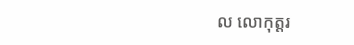ល លោកុត្តរ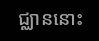ជ្ឈាននោះ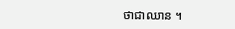ថាជាឈាន ។